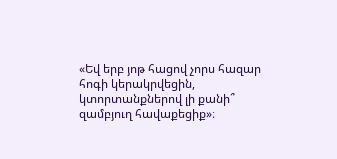«Եվ երբ յոթ հացով չորս հազար հոգի կերակրվեցին, կտորտանքներով լի քանի՞ զամբյուղ հավաքեցիք»։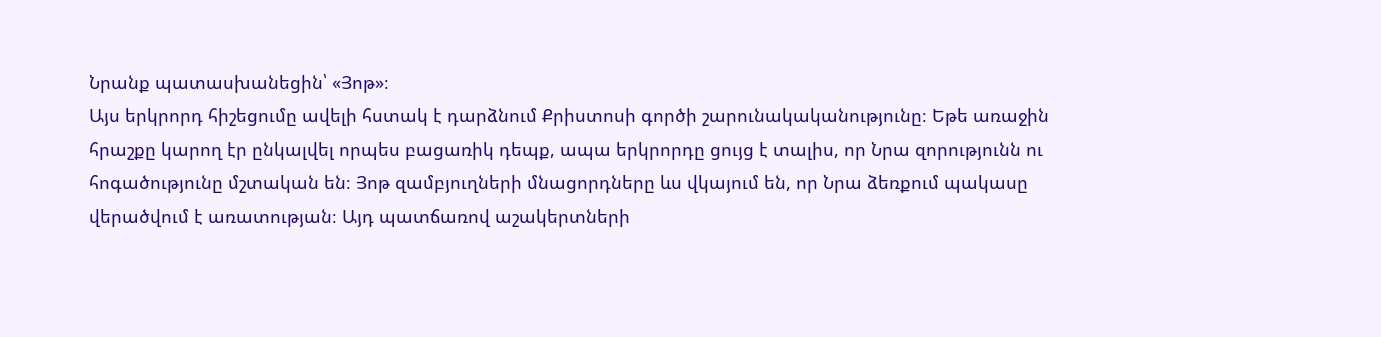Նրանք պատասխանեցին՝ «Յոթ»։
Այս երկրորդ հիշեցումը ավելի հստակ է դարձնում Քրիստոսի գործի շարունակականությունը։ Եթե առաջին հրաշքը կարող էր ընկալվել որպես բացառիկ դեպք, ապա երկրորդը ցույց է տալիս, որ Նրա զորությունն ու հոգածությունը մշտական են։ Յոթ զամբյուղների մնացորդները ևս վկայում են, որ Նրա ձեռքում պակասը վերածվում է առատության։ Այդ պատճառով աշակերտների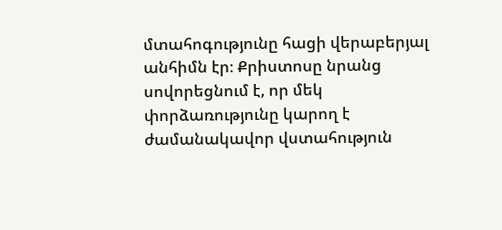մտահոգությունը հացի վերաբերյալ անհիմն էր։ Քրիստոսը նրանց սովորեցնում է, որ մեկ փորձառությունը կարող է ժամանակավոր վստահություն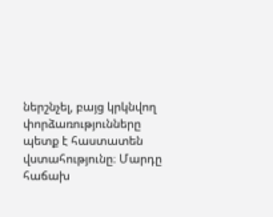ներշնչել, բայց կրկնվող փորձառությունները պետք է հաստատեն վստահությունը։ Մարդը հաճախ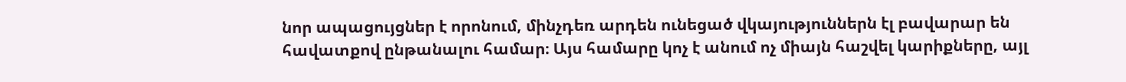նոր ապացույցներ է որոնում, մինչդեռ արդեն ունեցած վկայություններն էլ բավարար են հավատքով ընթանալու համար։ Այս համարը կոչ է անում ոչ միայն հաշվել կարիքները, այլ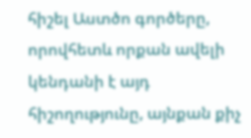հիշել Աստծո գործերը, որովհետև որքան ավելի կենդանի է այդ հիշողությունը, այնքան քիչ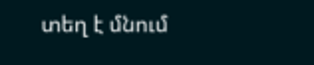տեղ է մնում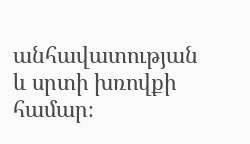անհավատության և սրտի խռովքի համար։